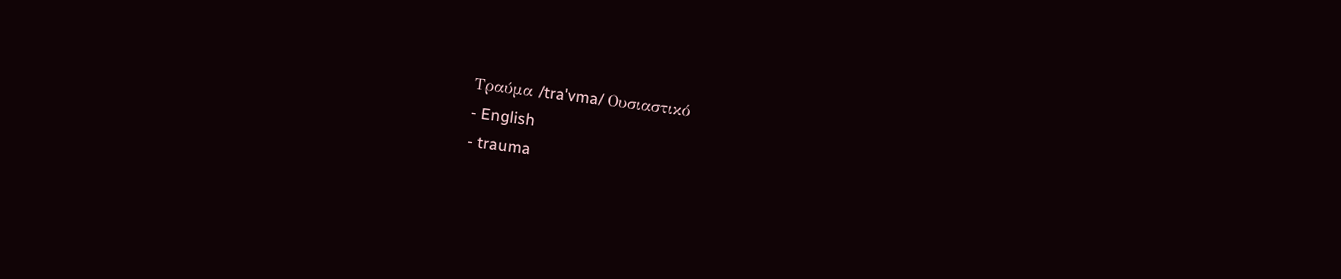Τραύμα /traˈvma/ Ουσιαστικό
- English
- trauma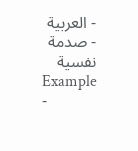- العربية
- صدمة نفسية
Example
-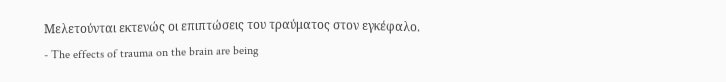Μελετούνται εκτενώς οι επιπτώσεις του τραύματος στον εγκέφαλο.
- The effects of trauma on the brain are being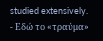studied extensively.
- Εδώ το «τραύμα»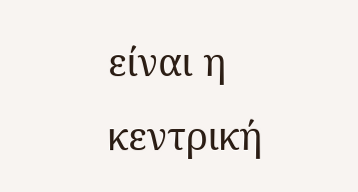είναι η κεντρική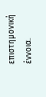επιστημονική έννοια.